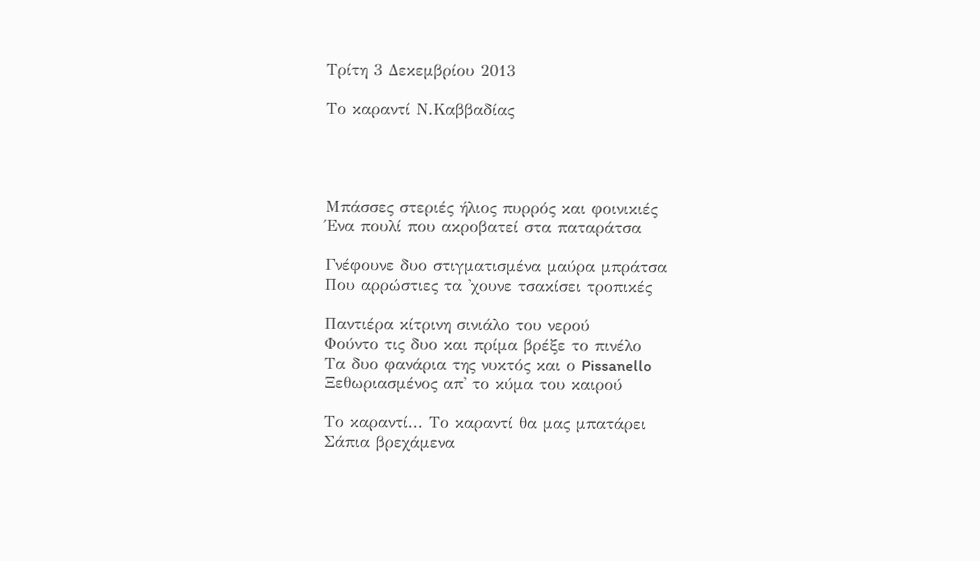Τρίτη 3 Δεκεμβρίου 2013

Το καραντί Ν.Καββαδίας




Μπάσσες στεριές ήλιος πυρρός και φοινικιές
Ένα πουλί που ακροβατεί στα παταράτσα

Γνέφουνε δυο στιγματισμένα μαύρα μπράτσα
Που αρρώστιες τα 'χουνε τσακίσει τροπικές

Παντιέρα κίτρινη σινιάλο του νερού
Φούντο τις δυο και πρίμα βρέξε το πινέλο
Τα δυο φανάρια της νυκτός και ο Pissanello
Ξεθωριασμένος απ' το κύμα του καιρού

Το καραντί... Το καραντί θα μας μπατάρει
Σάπια βρεχάμενα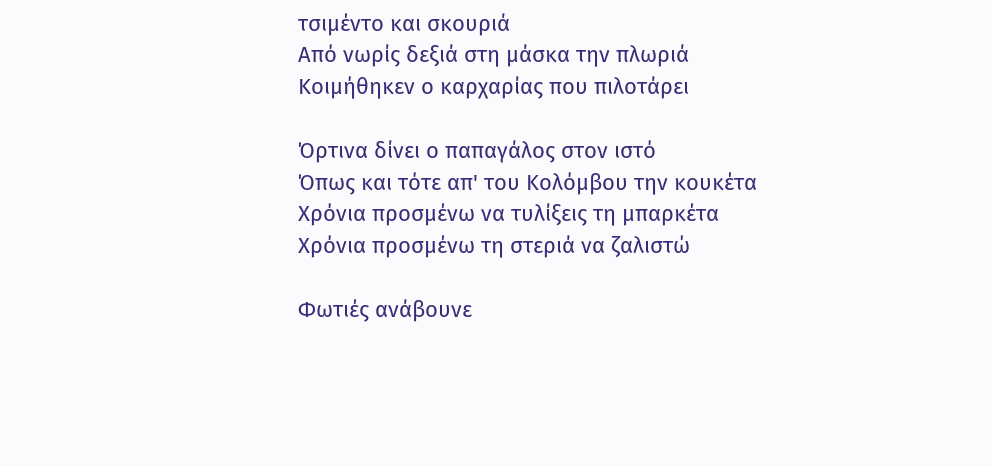τσιμέντο και σκουριά
Από νωρίς δεξιά στη μάσκα την πλωριά
Κοιμήθηκεν ο καρχαρίας που πιλοτάρει

Όρτινα δίνει ο παπαγάλος στον ιστό
Όπως και τότε απ' του Κολόμβου την κουκέτα
Χρόνια προσμένω να τυλίξεις τη μπαρκέτα
Χρόνια προσμένω τη στεριά να ζαλιστώ

Φωτιές ανάβουνε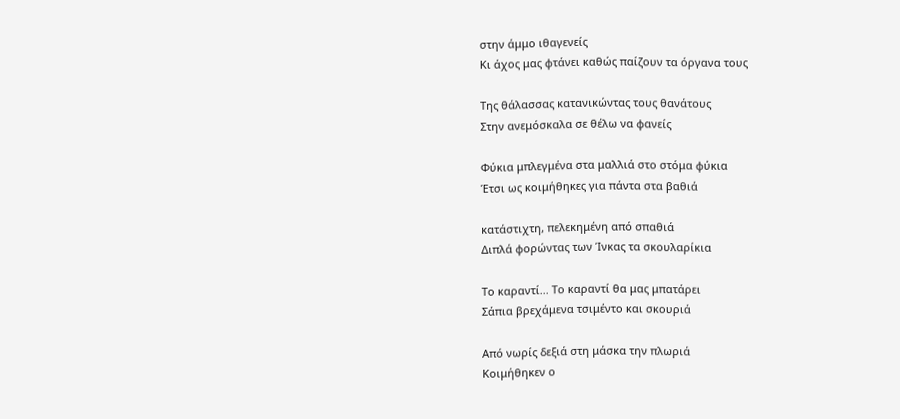στην άμμο ιθαγενείς
Κι άχος μας φτάνει καθώς παίζουν τα όργανα τους

Της θάλασσας κατανικώντας τους θανάτους
Στην ανεμόσκαλα σε θέλω να φανείς

Φύκια μπλεγμένα στα μαλλιά στο στόμα φύκια
Έτσι ως κοιμήθηκες για πάντα στα βαθιά

κατάστιχτη, πελεκημένη από σπαθιά
Διπλά φορώντας των Ίνκας τα σκουλαρίκια

Το καραντί... Το καραντί θα μας μπατάρει
Σάπια βρεχάμενα τσιμέντο και σκουριά

Από νωρίς δεξιά στη μάσκα την πλωριά
Κοιμήθηκεν ο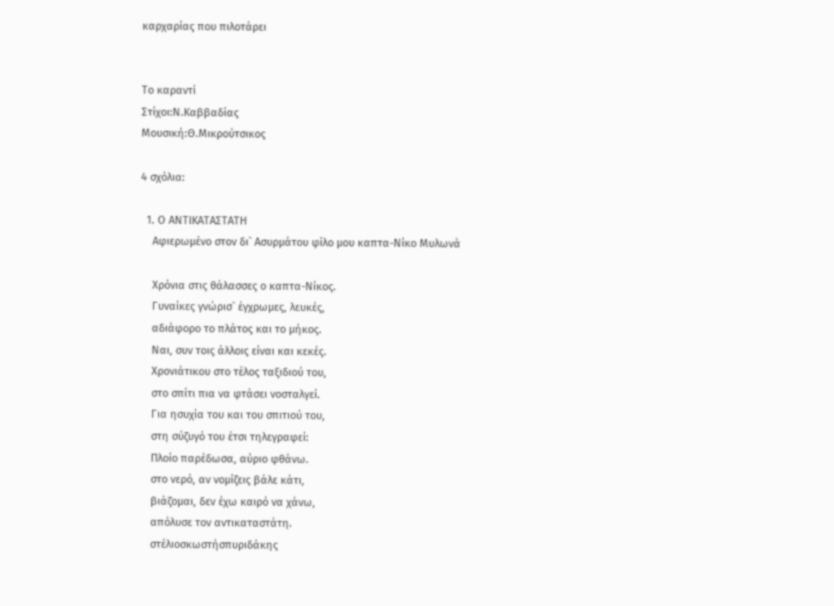καρχαρίας που πιλοτάρει


Το καραντί
Στίχοι:Ν.Καββαδίας
Μουσική:Θ.Μικρούτσικος

4 σχόλια:

  1. Ο ΑΝΤΙΚΑΤΑΣΤΑΤΗ
    Αφιερωμένο στον δι` Ασυρμάτου φίλο μου καπτα-Νίκο Μυλωνά

    Χρόνια στις θάλασσες ο καπτα-Νίκος.
    Γυναίκες γνώρισ` έγχρωμες, λευκές,
    αδιάφορο το πλάτος και το μήκος.
    Ναι, συν τοις άλλοις είναι και κεκές.
    Χρονιάτικου στο τέλος ταξιδιού του,
    στο σπίτι πια να φτάσει νοσταλγεί.
    Για ησυχία του και του σπιτιού του,
    στη σύζυγό του έτσι τηλεγραφεί:
    Πλοίο παρέδωσα, αύριο φθάνω.
    στο νερό, αν νομίζεις βάλε κάτι,
    βιάζομαι, δεν έχω καιρό να χάνω,
    απόλυσε τον αντικαταστάτη.
    στέλιοσκωστήσπυριδάκης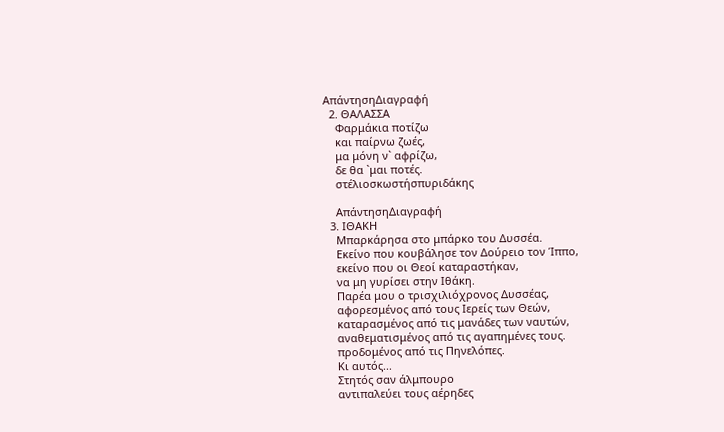ΑπάντησηΔιαγραφή
  2. ΘΑΛΑΣΣΑ
    Φαρμάκια ποτίζω
    και παίρνω ζωές,
    μα μόνη ν` αφρίζω,
    δε θα `μαι ποτές.
    στέλιοσκωστήσπυριδάκης

    ΑπάντησηΔιαγραφή
  3. ΙΘΑΚΗ
    Μπαρκάρησα στο μπάρκο του Δυσσέα.
    Εκείνο που κουβάλησε τον Δούρειο τον Ίππο,
    εκείνο που οι Θεοί καταραστήκαν,
    να μη γυρίσει στην Ιθάκη.
    Παρέα μου ο τρισχιλιόχρονος Δυσσέας,
    αφορεσμένος από τους Ιερείς των Θεών,
    καταρασμένος από τις μανάδες των ναυτών,
    αναθεματισμένος από τις αγαπημένες τους.
    προδομένος από τις Πηνελόπες.
    Κι αυτός...
    Στητός σαν άλμπουρο
    αντιπαλεύει τους αέρηδες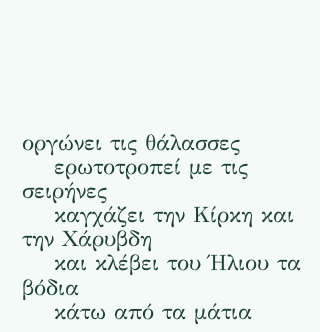οργώνει τις θάλασσες
    ερωτοτροπεί με τις σειρήνες
    καγχάζει την Κίρκη και την Χάρυβδη
    και κλέβει του Ήλιου τα βόδια
    κάτω από τα μάτια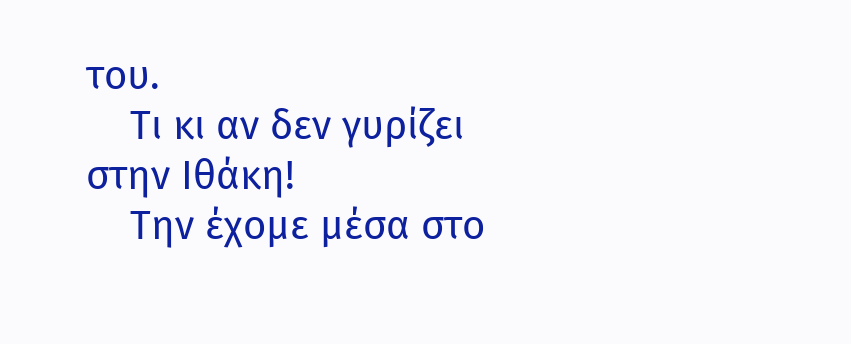του.
    Τι κι αν δεν γυρίζει στην Ιθάκη!
    Την έχομε μέσα στο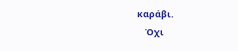καράβι.
    Όχι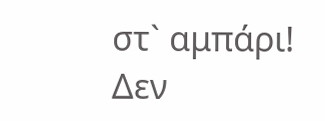στ` αμπάρι! Δεν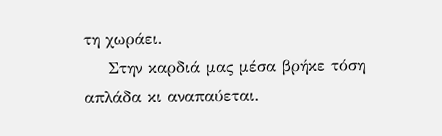τη χωράει.
    Στην καρδιά μας μέσα βρήκε τόση απλάδα κι αναπαύεται.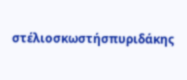στέλιοσκωστήσπυριδάκης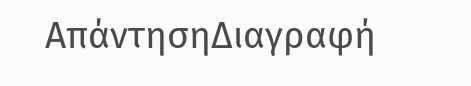ΑπάντησηΔιαγραφή